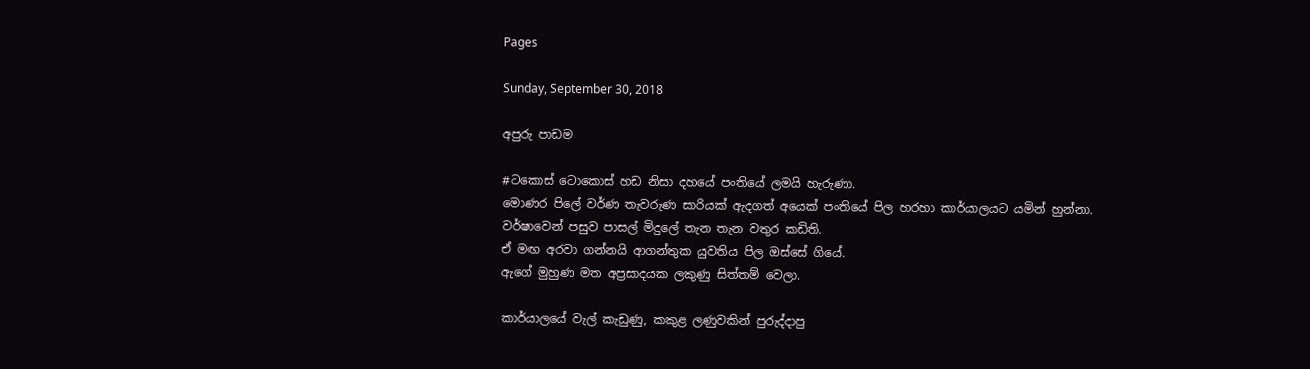Pages

Sunday, September 30, 2018

අපුරු පාඩම

#ටකොස් ටොකොස් හඩ නිසා දහයේ පංතියේ ලමයි හැරුණා.
මොණර පිලේ වර්ණ තැවරුණ සාරියක් ඇදගත් අයෙක් පංතියේ පිල හරහා කාර්යාලයට යමින් හුන්නා.
වර්ෂාවෙන් පසුව පාසල් මිදුලේ තැන තැන වතුර කඩිති.
ඒ මඟ අරවා ගන්නයි ආගන්තුක යුවතිය පිල ඔස්සේ ගියේ.
ඇගේ මුහුණ මත අප්‍රසාදයක ලකුණු සිත්තම් වෙලා.

කාර්යාලයේ වැල් කැඩුණු, කකුළ ලණුවකින් පුරුද්දාපු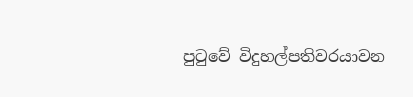පුටුවේ විදුහල්පතිවරයාවන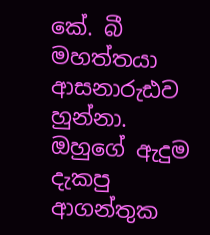කේ. බී මහත්තයා ආසනාරුඪව හුන්නා.
ඔහුගේ ඇදුම දැකපු ආගන්තුක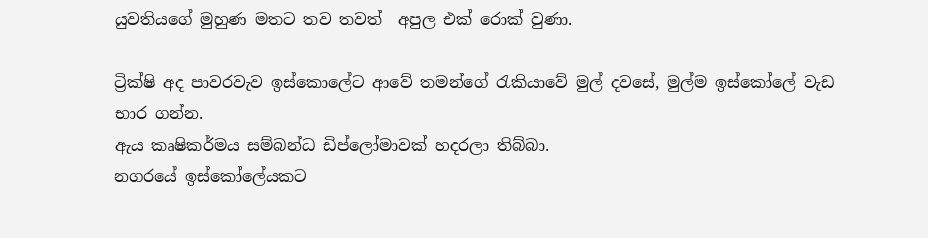යුවතියගේ මුහුණ මතට තව තවත්  අපුල එක් රොක් වුණා.

ට්‍රික්ෂි අද පාවරවැව ඉස්කොලේට ආවේ තමන්ගේ රැකියාවේ මුල් දවසේ, මුල්ම ඉස්කෝලේ වැඩ භාර ගන්න.
ඇය කෘෂිකර්මය සම්බන්ධ ඩිප්ලෝමාවක් හදරලා තිබ්බා.
නගරයේ ඉස්කෝලේයකට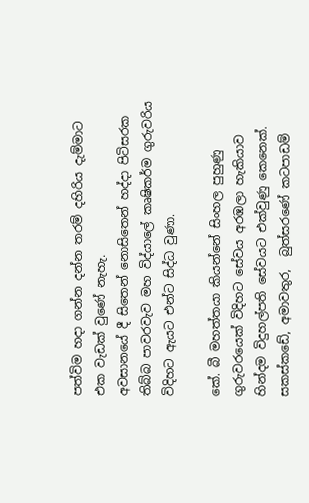පත්විම හදා ගන්න දන්න තරම් දහිරිය දැම්මාට එක වැඩක් වුණේ නැහැ.
අවසානයේ දී සිතෙන් නොසිතෙන් හද්දා පිටිසරක තිබ්බ පාවරවැව මහ විද්යාලේ කෘෂිකර්ම ගුරුවරිය විදිහට ඇයට එන්ට සිද්ධ වුණා.

කේ. බී මහත්තයා කියන්නේ සිංහල පුහුණු ගුරුවරයෙක් විදිහට සේවය අරඹලා හැකියාව හින්දම විදුහල්පති සේවයට එක්වුණු කෙනෙක්.
සකස්කඩේ, අමාවතුර,  බුත්සරණේ කටපාඩම්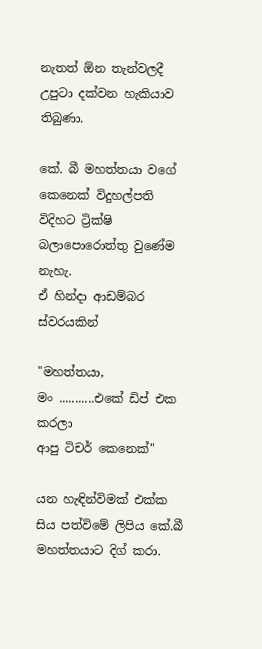නැතත් ඕන තැන්වලදී උපුටා දක්වන හැකියාව තිබුණා.

කේ. බී මහත්තයා වගේ කෙනෙක් විදුහල්පති විදිහට ට්‍රික්ෂි බලාපොරොත්තු වුණේම නැහැ.
ඒ හින්දා ආඩම්බර ස්වරයකින්

"මහත්තයා,
මං ...........එකේ ඩිප් එක කරලා
ආපු ටිචර් කෙනෙක්"

යන හැඳින්විමක් එක්ක සිය පත්විමේ ලිපිය කේ.බී මහත්තයාට දිග් කරා.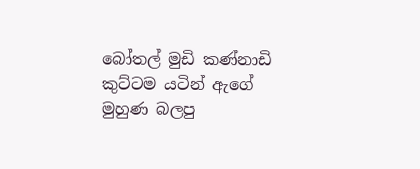බෝතල් මුඩි කණ්නාඩි කුට්ටම යටින් ඇගේ මුහුණ බලපු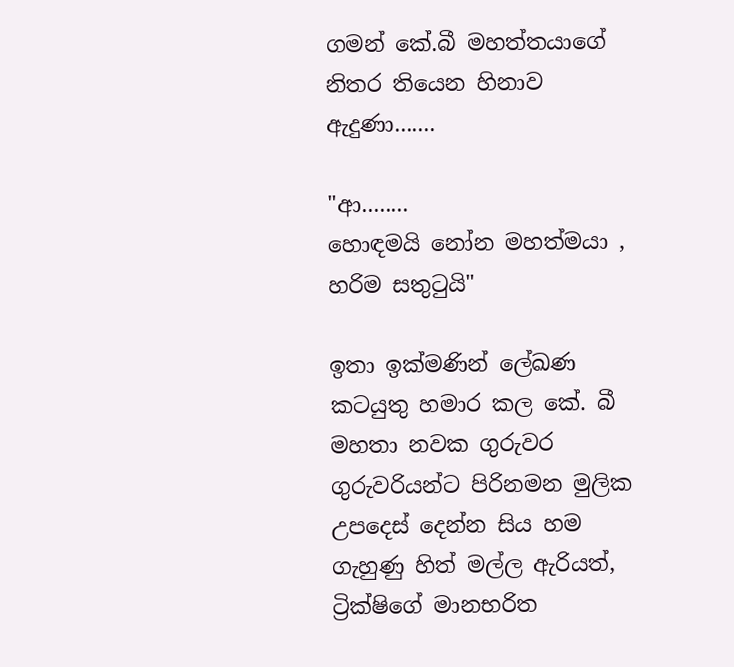ගමන් කේ.බී මහත්තයාගේ නිතර තියෙන හිනාව ඇදුණා.......

"ආ........
හොඳමයි නෝන මහත්මයා ,
හරිම සතුටුයි"

ඉතා ඉක්මණින් ලේඛණ කටයුතු හමාර කල කේ. බී මහතා නවක ගුරුවර ගුරුවරියන්ට පිරිනමන මුලික උපදෙස් දෙන්න සිය හම ගැහුණු හිත් මල්ල ඇරියත්,
ට්‍රික්ෂිගේ මානභරිත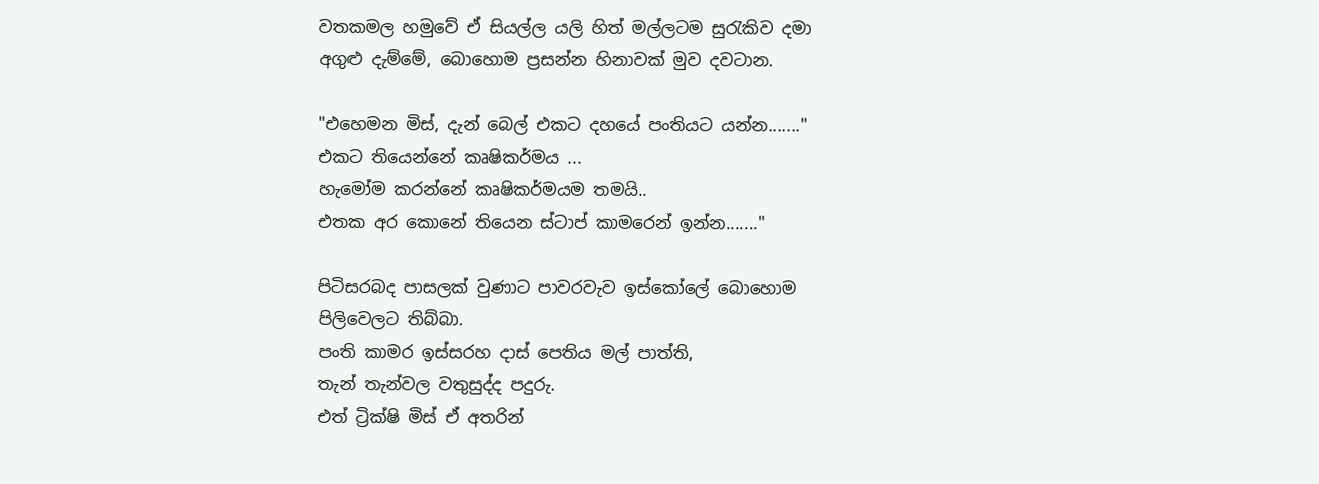වතකමල හමුවේ ඒ සියල්ල යලි හිත් මල්ලටම සුරැකිව දමා අගුළු දැම්මේ, බොහොම ප්‍රසන්න හිනාවක් මුව දවටාන.

"එහෙමන මිස්, දැන් බෙල් එකට දහයේ පංතියට යන්න......."
එකට තියෙන්නේ කෘෂිකර්මය ...
හැමෝම කරන්නේ කෘෂිකර්මයම තමයි..
එතක අර කොනේ තියෙන ස්ටාප් කාමරෙන් ඉන්න......."

පිටිසරබද පාසලක් වුණාට පාවරවැව ඉස්කෝලේ බොහොම පිලිවෙලට තිබ්බා.
පංති කාමර ඉස්සරහ දාස් පෙතිය මල් පාත්ති,
තැන් තැන්වල වතුසුද්ද පදුරු.
එත් ට්‍රික්ෂි මිස් ඒ අතරින්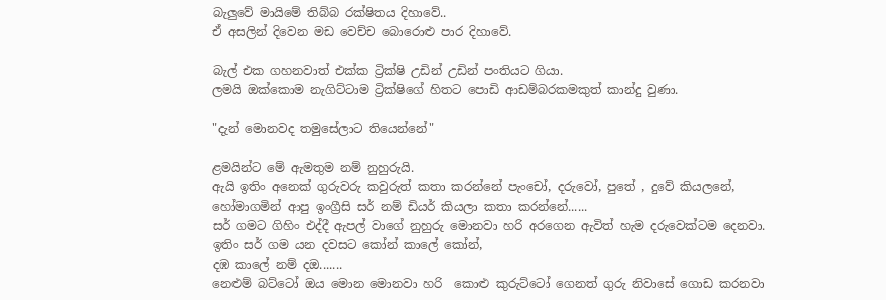බැලුවේ මායිමේ තිබ්බ රක්ෂිතය දිහාවේ..
ඒ අසලින් දිවෙන මඩ වෙච්ච බොරොළු පාර දිහාවේ.

බැල් එක ගහනවාත් එක්ක ට්‍රික්ෂි උඩින් උඩින් පංතියට ගියා.
ලමයි ඔක්කොම නැගිට්ටාම ට්‍රික්ෂිගේ හිතට පොඩි ආඩම්බරකමකුත් කාන්දු වුණා.

"දැන් මොනවද තමුසේලාට තියෙන්නේ"

ළමයින්ට මේ ඇමතුම නම් නුහුරුයි.
ඇයි ඉතිං අනෙක් ගුරුවරු කවුරුත් කතා කරන්නේ පැංචෝ, දරුවෝ, පුතේ , දුවේ කියලනේ,
හෝමාගමින් ආපු ඉංග්‍රීසි සර් නම් ඩියර් කියලා කතා කරන්නේ......
සර් ගමට ගිහිං එද්දී ඇපල් වාගේ නුහුරු මොනවා හරි අරගෙන ඇවිත් හැම දරුවෙක්ටම දෙනවා.
ඉතිං සර් ගම යන දවසට කෝන් කාලේ කෝන්,
දඹ කාලේ නම් දඔ.......
නෙළුම් බට්ටෝ ඔය මොන මොනවා හරි  කොළු කුරුට්ටෝ ගෙනත් ගුරු නිවාසේ ගොඩ කරනවා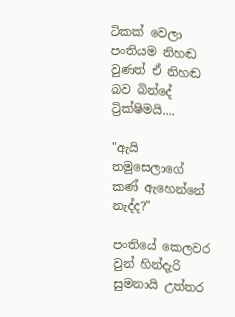ටිකක් වෙලා පංතියම නිහඬ වුණත් ඒ නිහඬ බව බින්දේ ට්‍රික්ෂිමයි....

"ඇයි තමුසෙලාගේ කණ් ඇහෙන්නේ නැද්ද?"

පංතියේ කෙලවර වුන් හින්දැරි සුමනායි උත්තර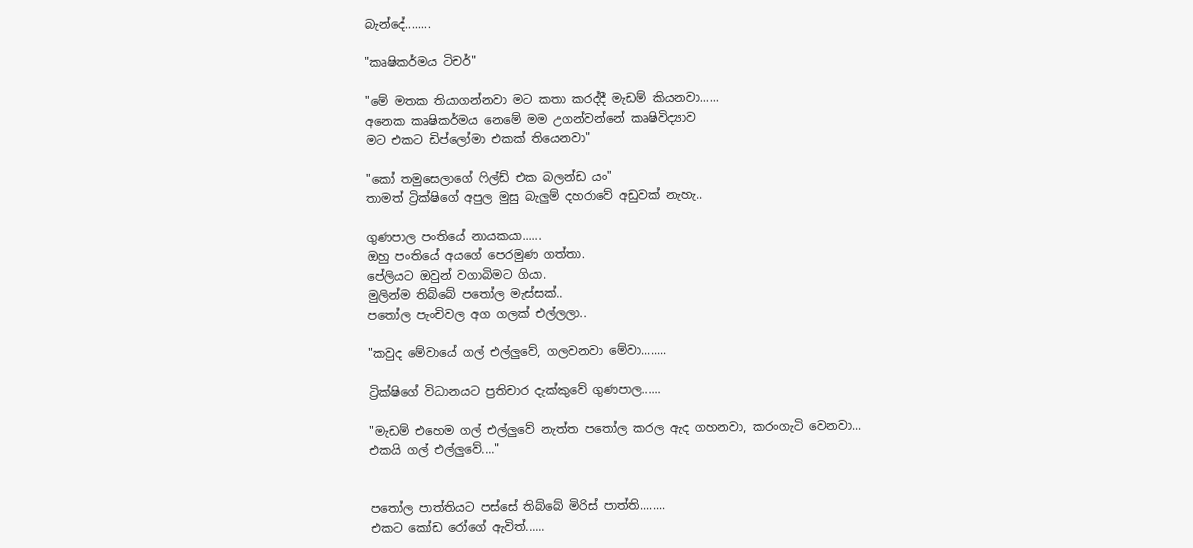බැන්දේ........

"කෘෂිකර්මය ටිචර්"

"මේ මතක තියාගන්නවා මට කතා කරද්දී මැඩම් කියනවා......
අනෙක කෘෂිකර්මය නෙමේ මම උගන්වන්නේ කෘෂිවිද්‍යාව
මට එකට ඩිප්ලෝමා එකක් තියෙනවා"

"කෝ තමුසෙලාගේ ෆිල්ඩ් එක බලන්ඩ යං"
තාමත් ට්‍රික්ෂිගේ අපුල මුසු බැලුම් දහරාවේ අඩුවක් නැහැ..

ගුණපාල පංතියේ නායකයා......
ඔහු පංතියේ අයගේ පෙරමුණ ගත්තා.
පේලියට ඔවුන් වගාබිමට ගියා.
මුලින්ම තිබ්බේ පතෝල මැස්සක්..
පතෝල පැංචිවල අග ගලක් එල්ලලා..

"කවුද මේවායේ ගල් එල්ලුවේ, ගලවනවා මේවා........

ට්‍රික්ෂිගේ විධානයට ප්‍රතිචාර දැක්කුවේ ගුණපාල......

"මැඩම් එහෙම ගල් එල්ලුවේ නැත්ත පතෝල කරල ඇද ගහනවා, කරංගැටි වෙනවා...
එකයි ගල් එල්ලුවේ...."


පතෝල පාත්තියට පස්සේ තිබ්බේ මිරිස් පාත්ති........
එකට කෝඩ රෝගේ ඇවිත්......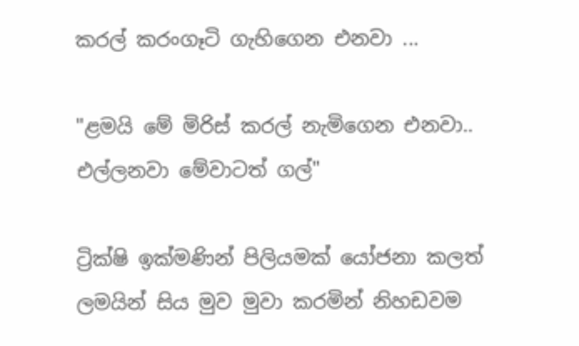කරල් කරංගෑටි ගැහිගෙන එනවා ...

"ළමයි මේ මිරිස් කරල් නැමිගෙන එනවා..
එල්ලනවා මේවාටත් ගල්"

ට්‍රික්ෂි ඉක්මණින් පිලියමක් යෝජනා කලත්
ලමයින් සිය මුව මුවා කරමින් නිහඩවම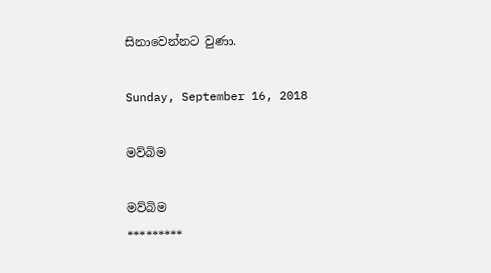සිනාවෙන්නට වුණා.

Sunday, September 16, 2018

මව්බිම

මව්බිම
*********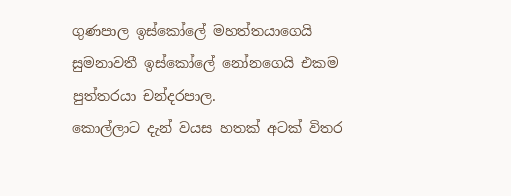ගුණපාල ඉස්කෝලේ මහත්තයාගෙයි සුමනාවතී ඉස්කෝලේ නෝනගෙයි එකම පුත්තරයා චන්දරපාල.
කොල්ලාට දැන් වයස හතක් අටක් විතර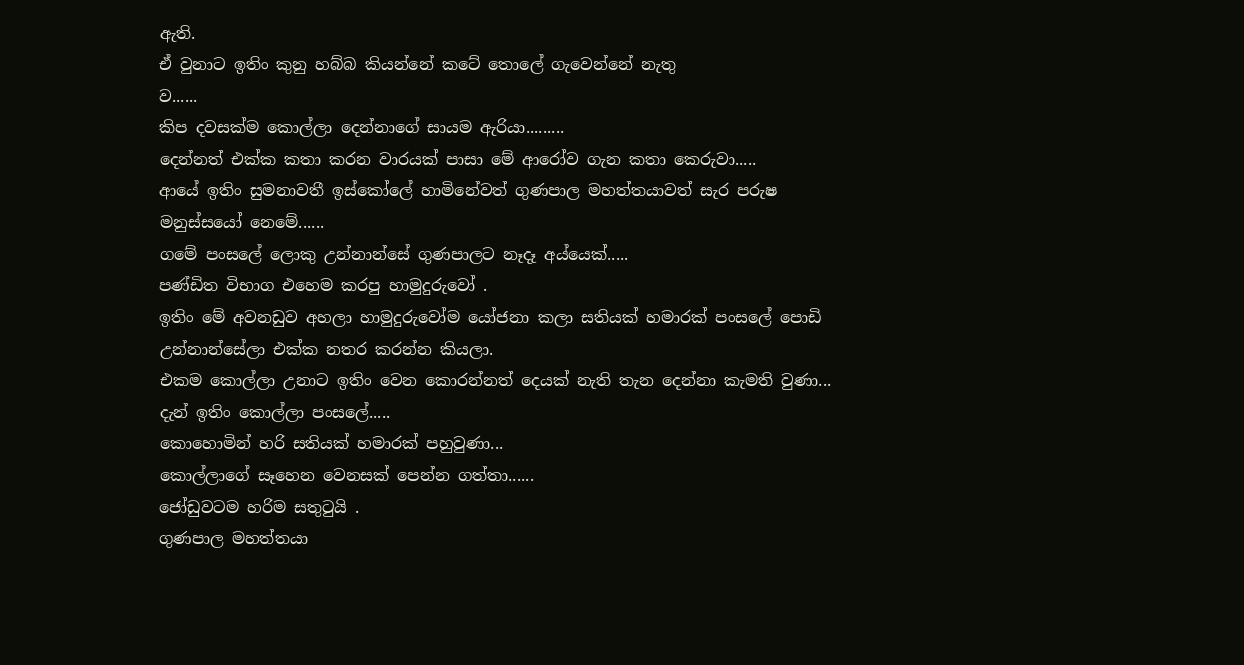ඇති.
ඒ වුනාට ඉතිං කුනු හබ්බ කියන්නේ කටේ තොලේ ගැවෙන්නේ නැතු
ව......
කිප දවසක්ම කොල්ලා දෙන්නාගේ සායම ඇරියා.........
දෙන්නත් එක්ක කතා කරන වාරයක් පාසා මේ ආරෝව ගැන කතා කෙරුවා.....
ආයේ ඉතිං සුමනාවතී ඉස්කෝලේ හාමිනේවත් ගුණපාල මහත්තයාවත් සැර පරුෂ මනුස්සයෝ නෙමේ......
ගමේ පංසලේ ලොකු උන්නාන්සේ ගුණපාලට නෑදෑ අය්යෙක්.....
පණ්ඩිත විභාග එහෙම කරපු හාමුදුරුවෝ .
ඉතිං මේ අවනඩුව අහලා හාමුදුරුවෝම යෝජනා කලා සතියක් හමාරක් පංසලේ පොඩි උන්නාන්සේලා එක්ක නතර කරන්න කියලා.
එකම කොල්ලා උනාට ඉතිං වෙන කොරන්නත් දෙයක් නැති තැන දෙන්නා කැමති වුණා...
දැන් ඉතිං කොල්ලා පංසලේ.....
කොහොමින් හරි සතියක් හමාරක් පහුවුණා...
කොල්ලාගේ සෑහෙන වෙනසක් පෙන්න ගත්තා......
ජෝඩුවටම හරිම සතුටුයි .
ගුණපාල මහත්තයා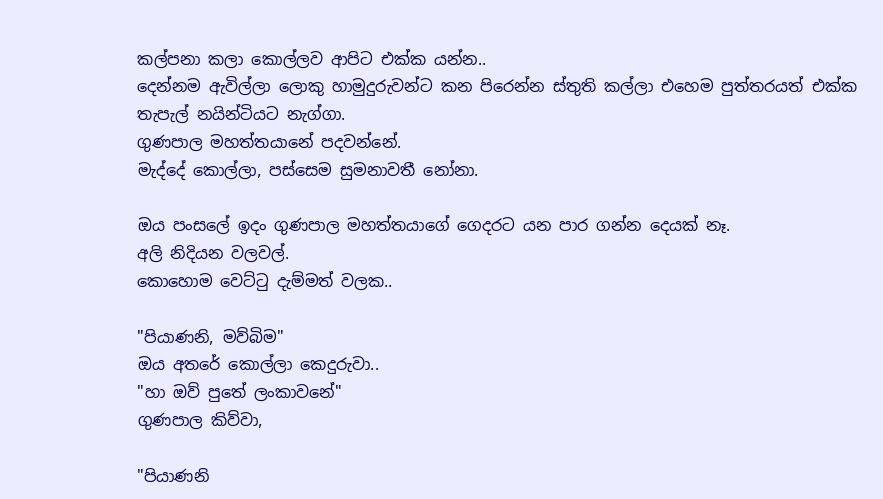කල්පනා කලා කොල්ලව ආපිට එක්ක යන්න..
දෙන්නම ඇවිල්ලා ලොකු හාමුදුරුවන්ට කන පිරෙන්න ස්තුති කල්ලා එහෙම පුත්තරයත් එක්ක තැපැල් නයින්ටියට නැග්ගා.
ගුණපාල මහත්තයානේ පදවන්නේ.
මැද්දේ කොල්ලා, පස්සෙම සුමනාවතී නෝනා.

ඔය පංසලේ ඉදං ගුණපාල මහත්තයාගේ ගෙදරට යන පාර ගන්න දෙයක් නෑ.
අලි නිදියන වලවල්.
කොහොම වෙට්ටු දැම්මත් වලක..

"පියාණනි, මව්බිම"
ඔය අතරේ කොල්ලා කෙදුරුවා..
"හා ඔව් පුතේ ලංකාවනේ"
ගුණපාල කිව්වා,

"පියාණනි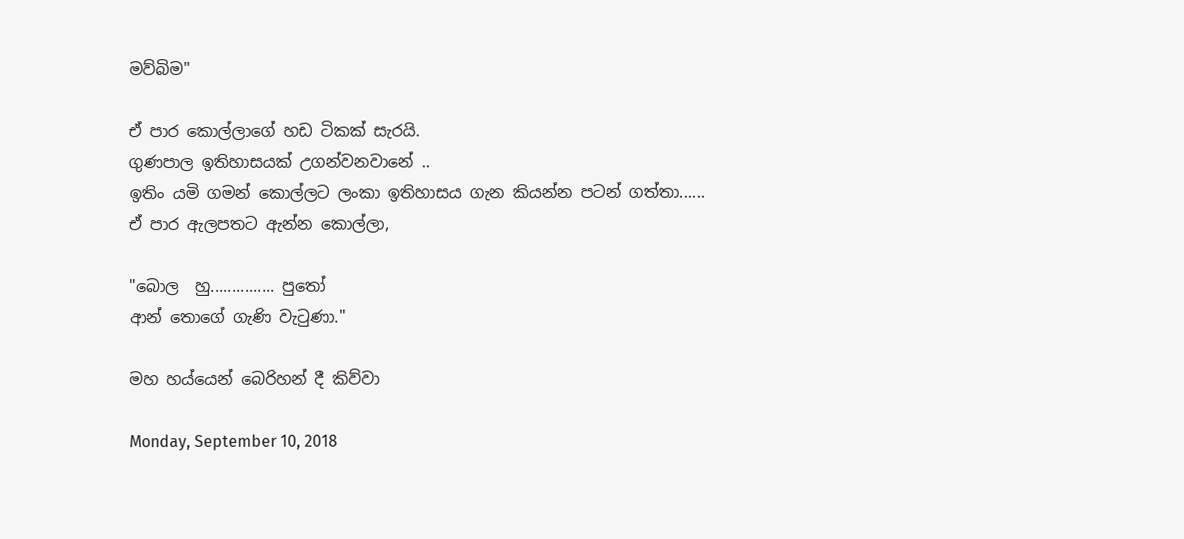මව්බිම"

ඒ පාර කොල්ලාගේ හඩ ටිකක් සැරයි.
ගුණපාල ඉතිහාසයක් උගන්වනවානේ ..
ඉතිං යමි ගමන් කොල්ලට ලංකා ඉතිහාසය ගැන කියන්න පටන් ගත්තා......
ඒ පාර ඇලපතට ඇන්න කොල්ලා,

"බොල  හු............... පුතෝ
ආන් තොගේ ගැණි වැටුණා."

මහ හය්යෙන් බෙරිහන් දී කිව්වා

Monday, September 10, 2018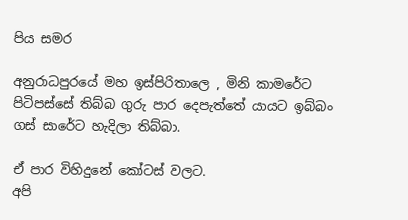පිය සමර

අනුරාධපුරයේ මහ ඉස්පිරිතාලෙ , මිනි කාමරේට පිටිපස්සේ තිබ්බ ගුරු පාර දෙපැත්තේ යායට ඉබ්බං  ගස් සාරේට හැදිලා තිබ්බා.

ඒ පාර විහිදුනේ කෝටස් වලට.
අපි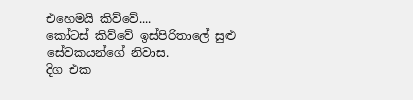එහෙමයි කිව්වේ....
කෝටස් කිව්වේ ඉස්පිරිතාලේ සුළු සේවකයන්ගේ නිවාස.
දිග එක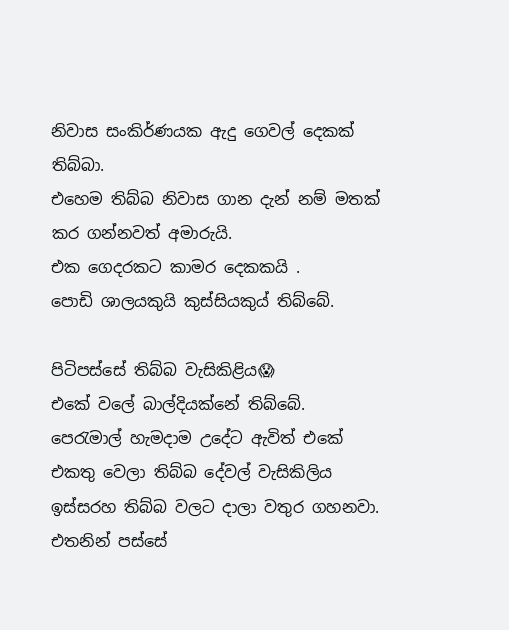නිවාස සංකිර්ණයක ඇදු ගෙවල් දෙකක් තිබ්බා.
එහෙම තිබ්බ නිවාස ගාන දැන් නම් මතක් කර ගන්නවත් අමාරුයි.
එක ගෙදරකට කාමර දෙකකයි .
පොඩි ශාලයකුයි කුස්සියකුය් තිබ්බේ.

පිටිපස්සේ තිබ්බ වැසිකිළිය😱
එකේ වලේ බාල්දියක්නේ තිබ්බේ.
පෙරැමාල් හැමදාම උදේට ඇවිත් එකේ එකතු වෙලා තිබ්බ දේවල් වැසිකිලිය ඉස්සරහ තිබ්බ වලට දාලා වතුර ගහනවා.
එතනින් පස්සේ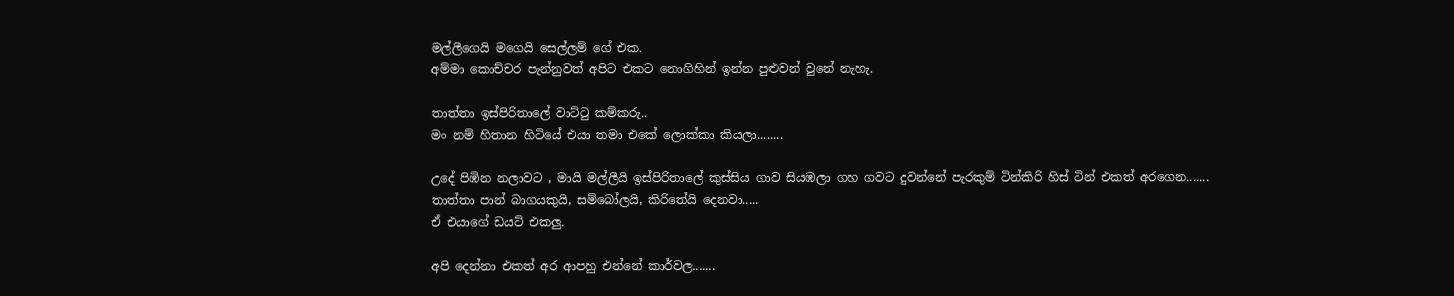මල්ලීගෙයි මගෙයි සෙල්ලම් ගේ එක.
අම්මා කොච්චර පැන්නුවත් අපිට එකට නොගිහින් ඉන්න පුළුවන් වුනේ නැහැ.

තාත්තා ඉස්පිරිතාලේ වාට්ටු කම්කරු..
මං නම් හිතාන හිටියේ එයා තමා එකේ ලොක්කා කියලා........

උදේ පිඹින නලාවට , මායි මල්ලීයි ඉස්පිරිතාලේ කුස්සිය ගාව සියඹලා ගහ ගවට දුවන්නේ පැරකුම් ටින්කිරි හිස් ටින් එකත් අරගෙන.......
තාත්තා පාන් බාගයකුයි, සම්බෝලයි, කිරිතේයි දෙනවා.....
ඒ එයාගේ ඩයට් එකලු.

අපි දෙන්නා එකත් අර ආපහු එන්නේ කාර්වල.......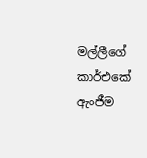මල්ලීගේ කාර්එකේ ඇංජීම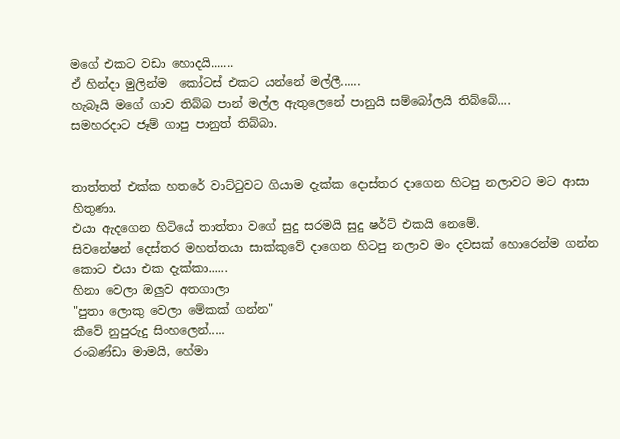මගේ එකට වඩා හොදයි.......
ඒ හින්දා මුලින්ම  කෝටස් එකට යන්නේ මල්ලී......
හැබෑයි මගේ ගාව තිබ්බ පාන් මල්ල ඇතුලෙනේ පානුයි සම්බෝලයි තිබ්බේ....
සමහරදාට ජෑම් ගාපු පානුත් තිබ්බා.


තාත්තත් එක්ක හතරේ වාට්ටුවට ගියාම දැක්ක දොස්තර දාගෙන හිටපු නලාවට මට ආසා හිතුණා.
එයා ඇදගෙන හිටියේ තාත්තා වගේ සුදු සරමයි සුදු ෂර්ට් එකයි නෙමේ.
සිවනේෂන් දෙස්තර මහත්තයා සාක්කුවේ දාගෙන හිටපු නලාව මං දවසක් හොරෙන්ම ගන්න කොට එයා එක දැක්කා......
හිනා වෙලා ඔලුව අතගාලා
"පුතා ලොකු වෙලා මේකක් ගන්න"
කීවේ නුපුරුදු සිංහලෙන්.....
රංබණ්ඩා මාමයි, හේමා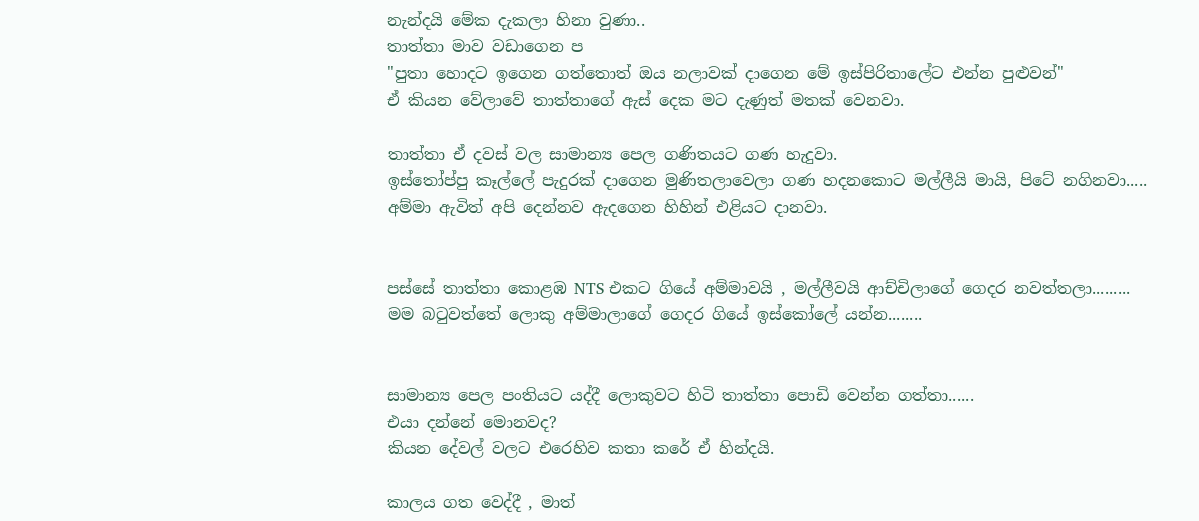නැන්දයි මේක දැකලා හිනා වුණා..
තාත්තා මාව වඩාගෙන ප
"පුතා හොදට ඉගෙන ගත්තොත් ඔය නලාවක් දාගෙන මේ ඉස්පිරිතාලේට එන්න පුළුවන්"
ඒ කියන වේලාවේ තාත්තාගේ ඇස් දෙක මට දැණුත් මතක් වෙනවා.

තාත්තා ඒ දවස් වල සාමාන්‍ය පෙල ගණිතයට ගණ හැදුවා.
ඉස්තෝප්පු කෑල්ලේ පැදුරක් දාගෙන මුණිතලාවෙලා ගණ හදනකොට මල්ලීයි මායි, පිටේ නගිනවා.....
අම්මා ඇවිත් අපි දෙන්නව ඇදගෙන හිහින් එළියට දානවා.


පස්සේ තාත්තා කොළඹ NTS එකට ගියේ අම්මාවයි , මල්ලීවයි ආච්චිලාගේ ගෙදර නවත්තලා.........
මම බටුවත්තේ ලොකු අම්මාලාගේ ගෙදර ගියේ ඉස්කෝලේ යන්න........


සාමාන්‍ය පෙල පංතියට යද්දී ලොකුවට හිටි තාත්තා පොඩි වෙන්න ගත්තා......
එයා දන්නේ මොනවද?
කියන දේවල් වලට එරෙහිව කතා කරේ ඒ හින්දයි.

කාලය ගත වෙද්දී , මාත්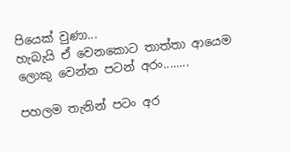පියෙක් වුණා...
හැබැයි ඒ වෙනකොට තාත්තා ආයෙම ලොකු වෙන්න පටන් අරං........

පහලම තැනින් පටං අර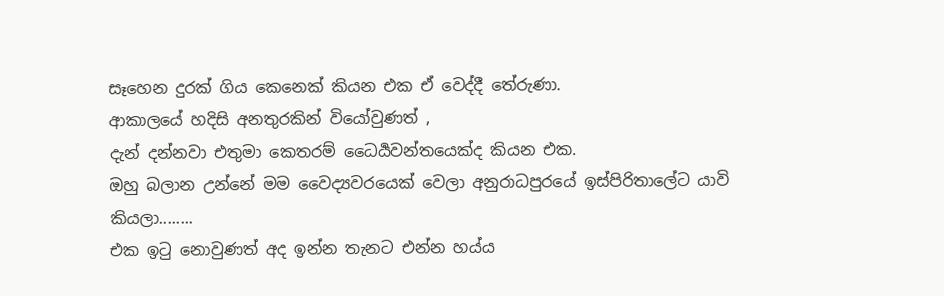සෑහෙන දුරක් ගිය කෙනෙක් කියන එක ඒ වෙද්දී තේරුණා.
ආකාලයේ හදිසි අනතුරකින් වියෝවුණත් ,
දැන් දන්නවා එතුමා කෙතරම් ධෛර්‍යවන්තයෙක්ද කියන එක.
ඔහු බලාන උන්නේ මම වෛද්‍යවරයෙක් වෙලා අනුරාධපුරයේ ඉස්පිරිතාලේට යාවි කියලා........
එක ඉටු නොවුණත් අද ඉන්න තැනට එන්න හය්ය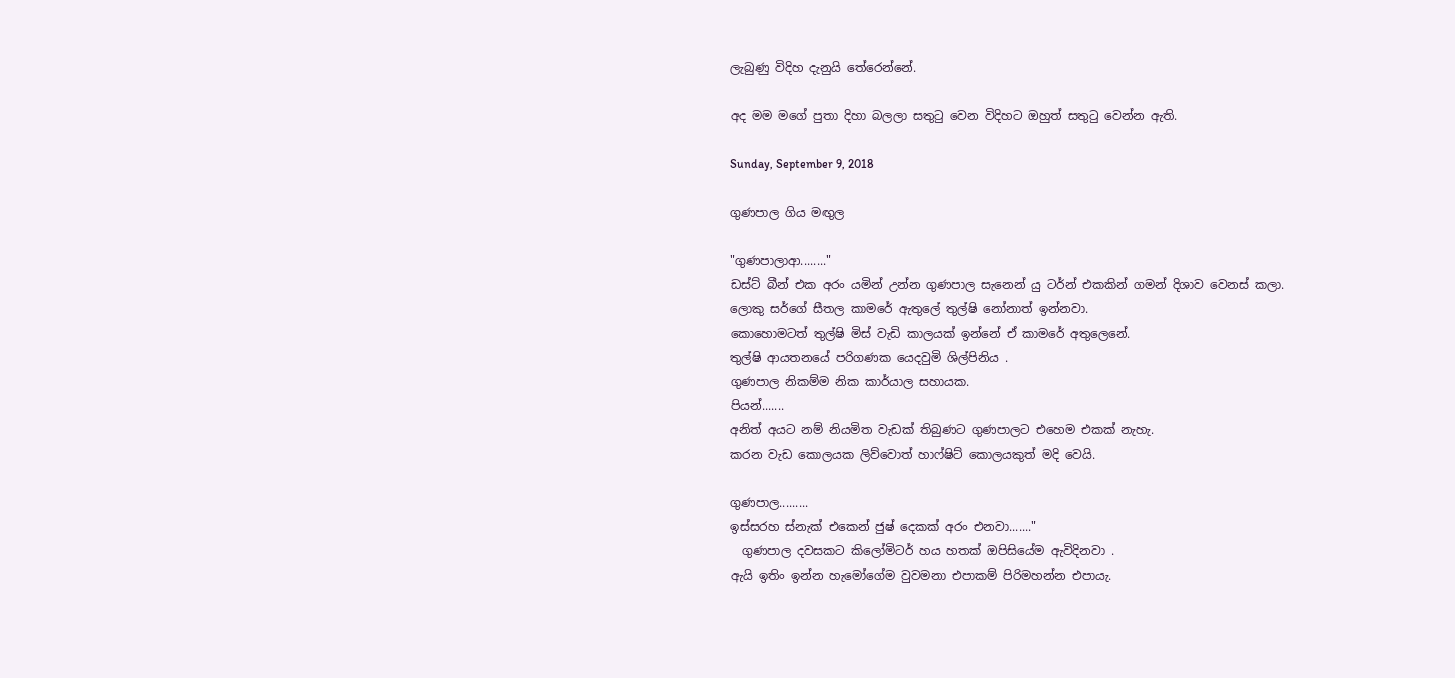ලැබුණු විදිහ දැනුයි තේරෙන්නේ.

අද මම මගේ පුතා දිහා බලලා සතුටු වෙන විදිහට ඔහුත් සතුටු වෙන්න ඇති.

Sunday, September 9, 2018

ගුණපාල ගිය මඟුල

"ගුණපාලාආ........"
ඩස්ට් බීන් එක අරං යමින් උන්න ගුණපාල සැනෙන් යු ටර්න් එකකින් ගමන් දිශාව වෙනස් කලා.
ලොකු සර්ගේ සීතල කාමරේ ඇතුලේ තුල්ෂි නෝනාත් ඉන්නවා.
කොහොමටත් තුල්ෂි මිස් වැඩි කාලයක් ඉන්නේ ඒ කාමරේ අතුලෙනේ.
තුල්ෂි ආයතනයේ පරිගණක යෙදවුමි ශිල්පිනිය .
ගුණපාල නිකම්ම නික කාර්යාල සහායක.
පියන්.......
අනිත් අයට නම් නියමිත වැඩක් තිබුණට ගුණපාලට එහෙම එකක් නැහැ.
කරන වැඩ කොලයක ලිව්වොත් හාෆ්ෂිට් කොලයකුත් මදි වෙයි.

ගුණපාල.........
ඉස්සරහ ස්නැක් එකෙන් ජුෂ් දෙකක් අරං එනවා......."
  ගුණපාල දවසකට කිලෝමිටර් හය හතක් ඔපිසියේම ඇවිදිනවා .
ඇයි ඉතිං ඉන්න හැමෝගේම වුවමනා එපාකම් පිරිමහන්න එපායැ.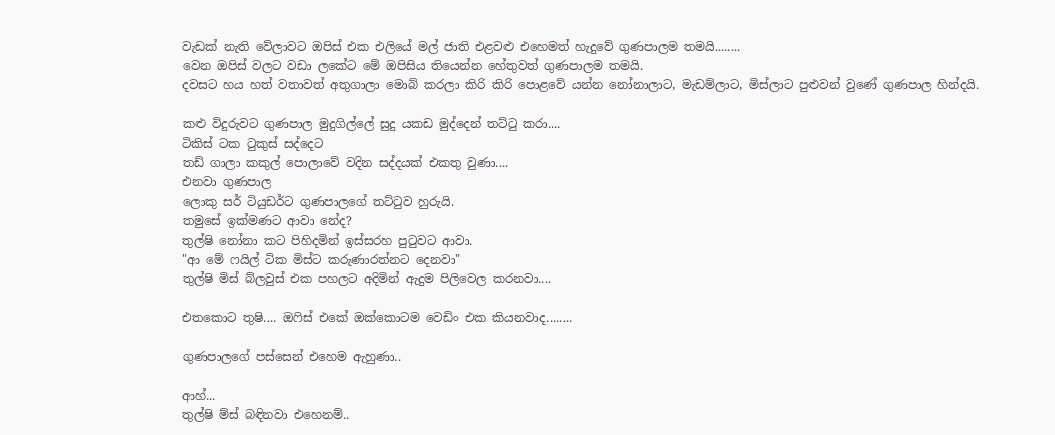වැඩක් නැති වේලාවට ඔපිස් එක එලියේ මල් ජාති එළවළු එහෙමත් හැදුවේ ගුණපාලම තමයි........
වෙන ඔපිස් වලට වඩා ලකේට මේ ඔපිසිය තියෙන්න හේතුවත් ගුණපාලම තමයි.
දවසට හය හත් වතාවත් අතුගාලා මොබ් කරලා කිරි කිරි පොළවේ යන්න නෝනාලාට, මැඩම්ලාට, මිස්ලාට පුළුවන් වුණේ ගුණපාල හින්දයි.

කළු විදුරුවට ගුණපාල මුදුගිල්ලේ සුදු යකඩ මුද්දෙන් තට්ටු කරා....
ටිකිස් ටක ටුකුස් සද්දෙට
තඩ් ගාලා කකුල් පොලාවේ වදින සද්දයක් එකතු වුණා....
එනවා ගුණපාල
ලොකු සර් ටියුඩර්ට ගුණපාලගේ තට්ටුව හුරුයි.
තමුසේ ඉක්මණට ආවා නේද?
තුල්ෂි නෝනා කට පිහිදමින් ඉස්සරහ පුටුවට ආවා.
"ආ මේ ෆයිල් ටික මිස්ට කරුණාරත්නට දෙනවා"
තුල්ෂි මිස් බ්ලවුස් එක පහලට අදිමින් ඇදුම පිලිවෙල කරනවා....

එතකොට තුෂි.... ඔෆිස් එකේ ඔක්කොටම වෙඩිං එක කියනවාද........

ගුණපාලගේ පස්සෙන් එහෙම ඇහුණා..

ආහ්...
තුල්ෂි ම්ස් බඳිනවා එහෙනම්..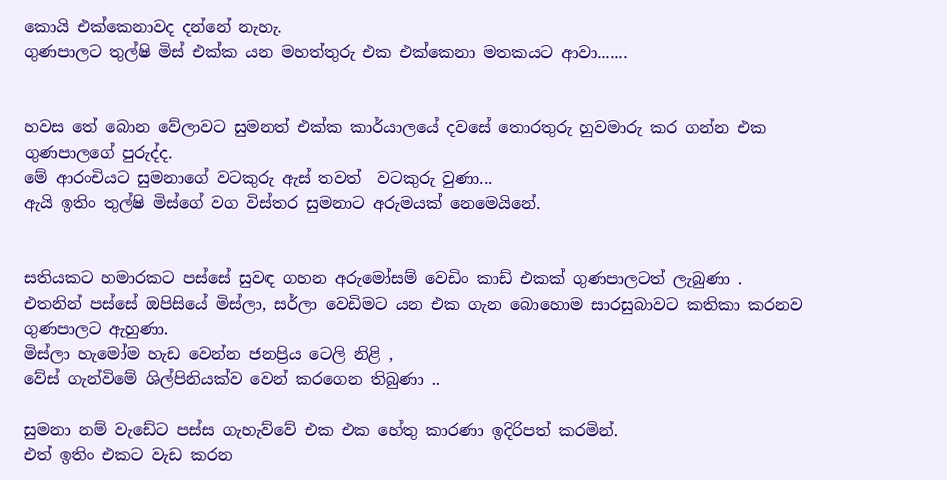කොයි එක්කෙනාවද දන්නේ නැහැ.
ගුණපාලට තුල්ෂි මිස් එක්ක යන මහත්තුරු එක එක්කෙනා මතකයට ආවා.......


හවස තේ බොන වේලාවට සුමනත් එක්ක කාර්යාලයේ දවසේ තොරතුරු හුවමාරු කර ගන්න එක ගුණපාලගේ පුරුද්ද.
මේ ආරංචියට සුමනාගේ වටකුරු ඇස් තවත්  වටකුරු වුණා...
ඇයි ඉතිං තුල්ෂි මිස්ගේ වග විස්තර සුමනාට අරුමයක් නෙමෙයිනේ.


සතියකට හමාරකට පස්සේ සුවඳ ගහන අරුමෝසම් වෙඩිං කාඩ් එකක් ගුණපාලටත් ලැබුණා .
එතනින් පස්සේ ඔපිසියේ මිස්ලා, සර්ලා වෙඩිමට යන එක ගැන බොහොම සාරසුබාවට කතිකා කරනව ගුණපාලට ඇහුණා.
මිස්ලා හැමෝම හැඩ වෙන්න ජනප්‍රිය ටෙලි නිළි ,
වේස් ගැන්විමේ ශිල්පිනියක්ව වෙන් කරගෙන තිබුණා ..

සුමනා නම් වැඩේට පස්ස ගැහැව්වේ එක එක හේතු කාරණා ඉදිරිපත් කරමින්.
එත් ඉතිං එකට වැඩ කරන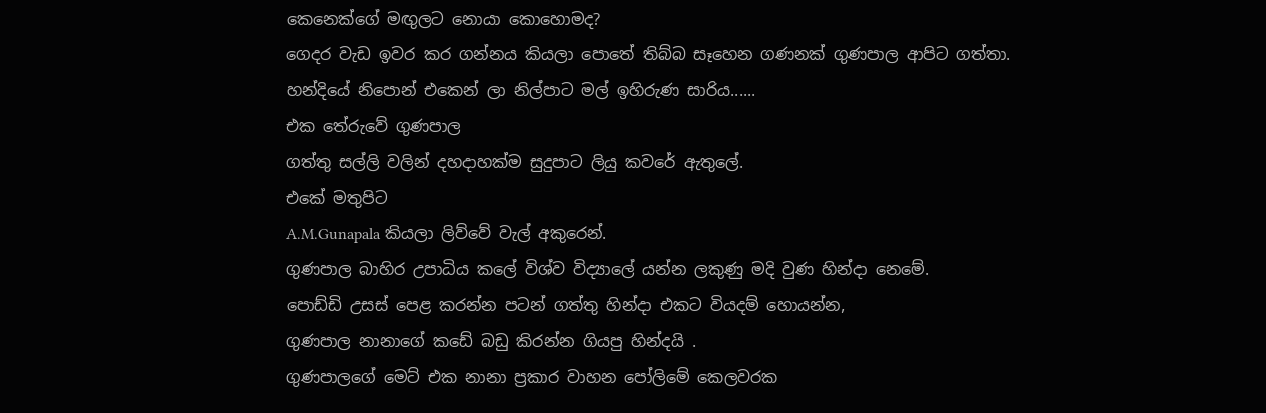කෙනෙක්ගේ මඟුලට නොයා කොහොමද?
ගෙදර වැඩ ඉවර කර ගන්නය කියලා පොතේ තිබ්බ සෑහෙන ගණනක් ගුණපාල ආපිට ගත්තා.
හන්දියේ නිපොන් එකෙන් ලා නිල්පාට මල් ඉහිරුණ සාරිය......
එක තේරුවේ ගුණපාල
ගත්තු සල්ලි වලින් දහදාහක්ම සුදුපාට ලියු කවරේ ඇතුලේ.
එකේ මතුපිට
A.M.Gunapala කියලා ලිව්වේ වැල් අකුරෙන්.
ගුණපාල බාහිර උපාධිය කලේ විශ්ව විද්‍යාලේ යන්න ලකුණු මදි වුණ හින්දා නෙමේ.
පොඩ්ඩි උසස් පෙළ කරන්න පටන් ගත්තු හින්දා එකට වියදම් හොයන්න,
ගුණපාල නානාගේ කඩේ බඩු කිරන්න ගියපු හින්දයි .
ගුණපාලගේ මෙට් එක නානා ප්‍රකාර වාහන පෝලිමේ කෙලවරක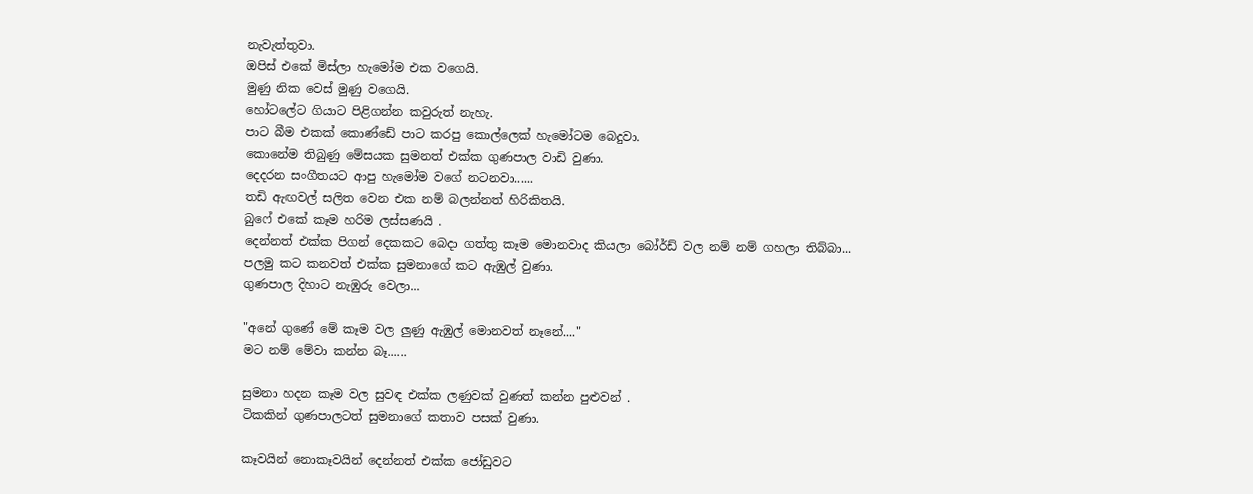නැවැත්තුවා.
ඔපිස් එකේ මිස්ලා හැමෝම එක වගෙයි.
මුණු නික වෙස් මුණු වගෙයි.
හෝටලේට ගියාට පිළිගන්න කවුරුත් නැහැ.
පාට බීම එකක් කොණ්ඩේ පාට කරපු කොල්ලෙක් හැමෝටම බෙදුවා.
කොනේම තිබුණු මේසයක සුමනත් එක්ක ගුණපාල වාඩි වුණා.
දෙදරන සංගීතයට ආපු හැමෝම වගේ නටනවා......
තඩි ඇඟවල් සලිත වෙන එක නම් බලන්නත් හිරිකිතයි.
බුෆේ එකේ කෑම හරිම ලස්සණයි .
දෙන්නත් එක්ක පිගන් දෙකකට බෙදා ගත්තු කෑම මොනවාද කියලා බෝර්ඩ් වල නම් නම් ගහලා තිබ්බා...
පලමු කට කනවත් එක්ක සුමනාගේ කට ඇඹුල් වුණා.
ගුණපාල දිහාට නැඹුරු වෙලා...

"අනේ ගුණේ මේ කෑම වල ලුණු ඇඹුල් මොනවත් නෑනේ...."
මට නම් මේවා කන්න බෑ......

සුමනා හදන කෑම වල සුවඳ එක්ක ලණුවක් වුණත් කන්න පුළුවන් .
ටිකකින් ගුණපාලටත් සුමනාගේ කතාව පසක් වුණා.

කෑවයින් නොකෑවයින් දෙන්නත් එක්ක ජෝඩුවට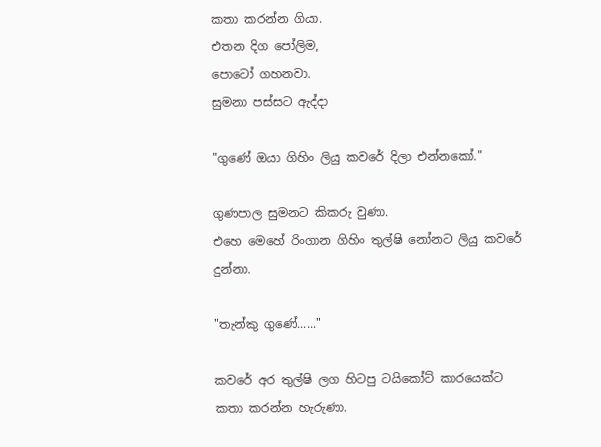කතා කරන්න ගියා.
එතන දිග පෝලිම,
පොටෝ ගහනවා.
සුමනා පස්සට ඇද්දා

"ගුණේ ඔයා ගිහිං ලියු කවරේ දිලා එන්නකෝ."

ගුණපාල සුමනට කිකරු වුණා.
එහෙ මෙහේ රිංගාන ගිහිං තුල්ෂි නෝනට ලියු කවරේ දුන්නා.

"තැන්කු ගුණේ......"

කවරේ අර තුල්ෂි ලග හිටපු ටයිකෝට් කාරයෙක්ට කතා කරන්න හැරුණා.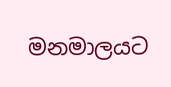මනමාලයට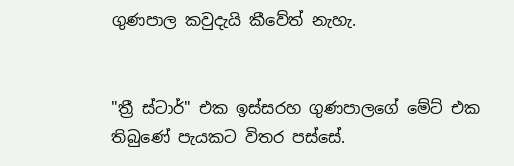ගුණපාල කවුදැයි කීවේත් නැහැ.


"ත්‍රී ස්ටාර්" එක ඉස්සරහ ගුණපාලගේ මේට් එක තිබුණේ පැයකට විතර පස්සේ.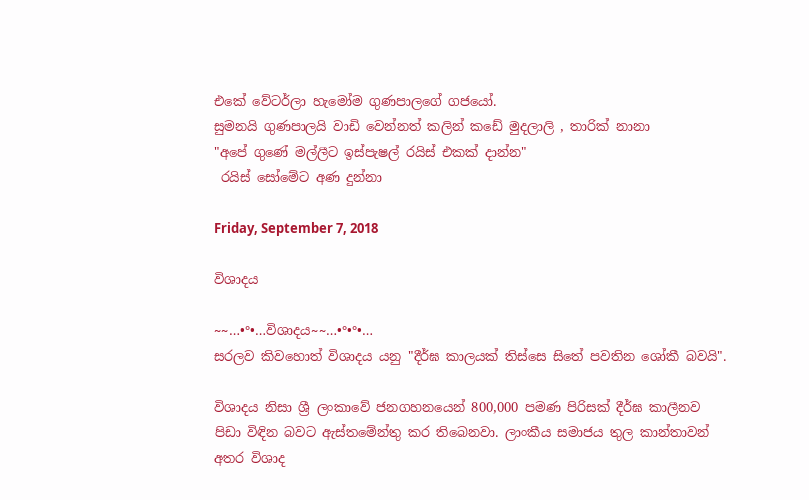එකේ වේටර්ලා හැමෝම ගුණපාලගේ ගජයෝ.
සුමනයි ගුණපාලයි වාඩි වෙන්නත් කලින් කඩේ මුදලාලි , තාරික් නානා
"අපේ ගුණේ මල්ලීට ඉස්පැෂල් රයිස් එකක් දාන්න"
 රයිස් සෝමේට අණ දුන්නා

Friday, September 7, 2018

විශාදය

~~…•°•…විශාදය~~…•°•°•…
සරලව කිවහොත් විශාදය යනු "දීර්ඝ කාලයක් තිස්සෙ සිතේ පවතින ශෝකී බවයි".

විශාදය නිසා ශ්‍රී ලංකාවේ ජනගහනයෙන් 800,000 පමණ පිරිසක් දීර්ඝ කාලීනව පිඩා විඳින බවට ඇස්තමේන්තු කර තිබෙනවා. ලාංකීය සමාජය තුල කාන්තාවන් අතර විශාද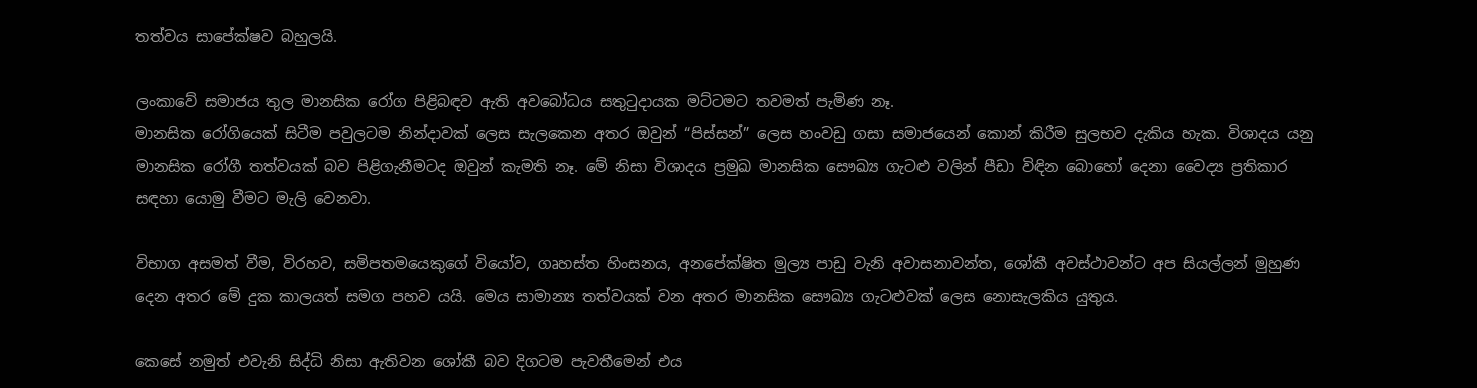තත්වය සාපේක්ෂව බහුලයි.

ලංකාවේ සමාජය තුල මානසික රෝග පිළිබඳව ඇති අවබෝධය සතුටුදායක මට්ටමට තවමත් පැමිණ නෑ.
මානසික රෝගියෙක් සිටීම පවුලටම නින්දාවක් ලෙස සැලකෙන අතර ඔවුන් “පිස්සන්” ලෙස හංවඩු ගසා සමාජයෙන් කොන් කිරීම සුලභව දැකිය හැක. විශාදය යනු මානසික රෝගී තත්වයක් බව පිළිගැනීමටද ඔවුන් කැමති නෑ. මේ නිසා විශාදය ප්‍රමුඛ මානසික සෞඛ්‍ය ගැටළු වලින් පීඩා විඳින බොහෝ දෙනා වෛද්‍ය ප්‍රතිකාර සඳහා යොමු වීමට මැලි වෙනවා.

විභාග අසමත් වීම, විරහව, සමිපතමයෙකුගේ වියෝව, ගෘහස්ත හිංසනය, අනපේක්ෂිත මුල්‍ය පාඩු වැනි අවාසනාවන්ත, ශෝකී අවස්ථාවන්ට අප සියල්ලන් මුහුණ දෙන අතර මේ දුක කාලයත් සමග පහව යයි. මෙය සාමාන්‍ය තත්වයක් වන අතර මානසික සෞඛ්‍ය ගැටළුවක් ලෙස නොසැලකිය යුතුය.

කෙසේ නමුත් එවැනි සිද්ධි නිසා ඇතිවන ශෝකී බව දිගටම පැවතීමෙන් එය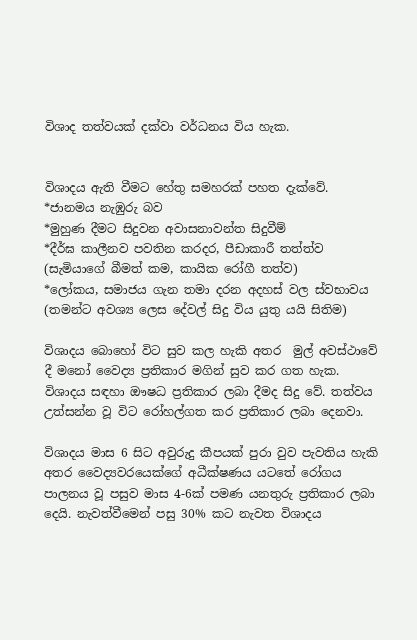විශාද තත්වයක් දක්වා වර්ධනය විය හැක.


විශාදය ඇති වීමට හේතු සමහරක් පහත දැක්වේ.
*ජානමය නැඹුරු බව
*මුහුණ දීමට සිදුවන අවාසනාවන්ත සිදුවීම්
*දීර්ඝ කාලීනව පවතින කරදර, පීඩාකාරී තත්ත්ව (සැමියාගේ බීමත් කම, කායික රෝගී තත්ව)
*ලෝකය, සමාජය ගැන තමා දරන අදහස් වල ස්වභාවය (තමන්ට අවශ්‍ය ලෙස දේවල් සිදු විය යුතු යයි සිතිම)

විශාදය බොහෝ විට සුව කල හැකි අතර  මුල් අවස්ථාවේ දී මනෝ වෛද්‍ය ප්‍රතිකාර මගින් සුව කර ගත හැක. විශාදය සඳහා ඖෂධ ප්‍රතිකාර ලබා දීමද සිදු වේ. තත්වය උත්සන්න වූ විට රෝහල්ගත කර ප්‍රතිකාර ලබා දෙනවා.

විශාදය මාස 6 සිට අවුරුදු කීපයක් පුරා වුව පැවතිය හැකි අතර වෛද්‍යවරයෙක්ගේ අධීක්ෂණය යටතේ රෝගය පාලනය වූ පසුව මාස 4-6ක් පමණ යනතුරු ප්‍රතිකාර ලබා දෙයි. නැවත්වීමෙන් පසු 30% කට නැවත විශාදය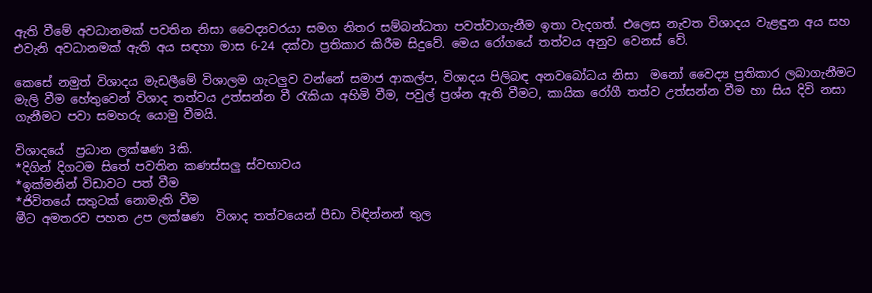ඇති වීමේ අවධානමක් පවතින නිසා වෛද්‍යවරයා සමග නිතර සම්බන්ධතා පවත්වාගැනීම ඉතා වැදගත්. එලෙස නැවත විශාදය වැළඳුන අය සහ එවැනි අවධානමක් ඇති අය සඳහා මාස 6-24 දක්වා ප්‍රතිකාර කිරීම සිදුවේ. මෙය රෝගයේ තත්වය අනුව වෙනස් වේ.

කෙසේ නමුත් විශාදය මැඩලීමේ විශාලම ගැටලුව වන්නේ සමාජ ආකල්ප, විශාදය පිලිබඳ අනවබෝධය නිසා  මනෝ වෛද්‍ය ප්‍රතිකාර ලබාගැනීමට මැලි වීම හේතුවෙන් විශාද තත්වය උත්සන්න වී රැකියා අහිමි වීම, පවුල් ප්‍රශ්න ඇති වීමට, කායික රෝගී තත්ව උත්සන්න වීම හා සිය දිවි නසා ගැනීමට පවා සමහරු යොමු වීමයි.

විශාදයේ  ප්‍රධාන ලක්ෂණ 3කි.
*දිගින් දිගටම සිතේ පවතින කණස්සලු ස්වභාවය
*ඉක්මනින් විඩාවට පත් වීම
*ජිවිතයේ සතුටක් නොමැති වීම
මීට අමතරව පහත උප ලක්ෂණ  විශාද තත්වයෙන් පීඩා විඳින්නන් තුල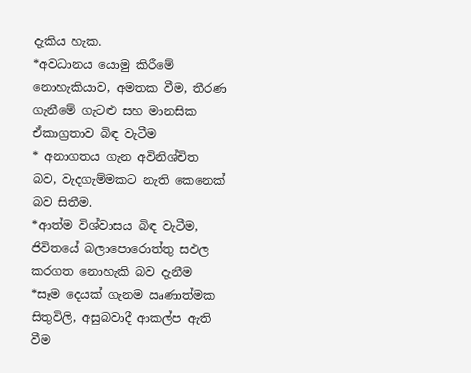දැකිය හැක.
*අවධානය යොමු කිරීමේ නොහැකියාව, අමතක වීම, තීරණ ගැනීමේ ගැටළු සහ මානසික ඒකාග්‍රතාව බිඳ වැටීම
* අනාගතය ගැන අවිනිශ්චිත බව, වැදගැම්මකට නැති කෙනෙක් බව සිතීම.
*ආත්ම විශ්වාසය බිඳ වැටීම, ජිවිතයේ බලාපොරොත්තු සඵල කරගත නොහැකි බව දැනීම
*සෑම දෙයක් ගැනම ඍණාත්මක සිතුවිලි, අසුබවාදී ආකල්ප ඇති වීම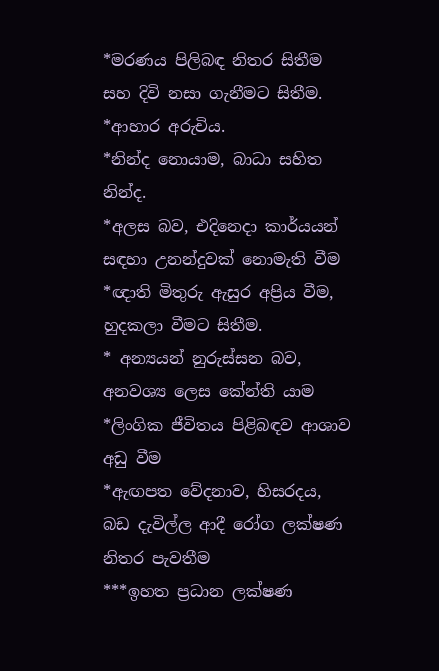*මරණය පිලිබඳ නිතර සිතීම සහ දිවි නසා ගැනීමට සිතීම.
*ආහාර අරුචිය.
*නින්ද නොයාම, බාධා සහිත නින්ද.
*අලස බව, එදිනෙදා කාර්යයන් සඳහා උනන්දුවක් නොමැති වීම
*ඥාති මිතුරු ඇසුර අප්‍රිය වීම, හුදකලා වීමට සිතීම.
* අන්‍යයන් නුරුස්සන බව, අනවශ්‍ය ලෙස කේන්ති යාම
*ලිංගික ජීවිතය පිළිබඳව ආශාව අඩු වීම
*ඇඟපත වේදනාව, හිසරදය, බඩ දැවිල්ල ආදී රෝග ලක්ෂණ නිතර පැවතීම
***ඉහත ප්‍රධාන ලක්ෂණ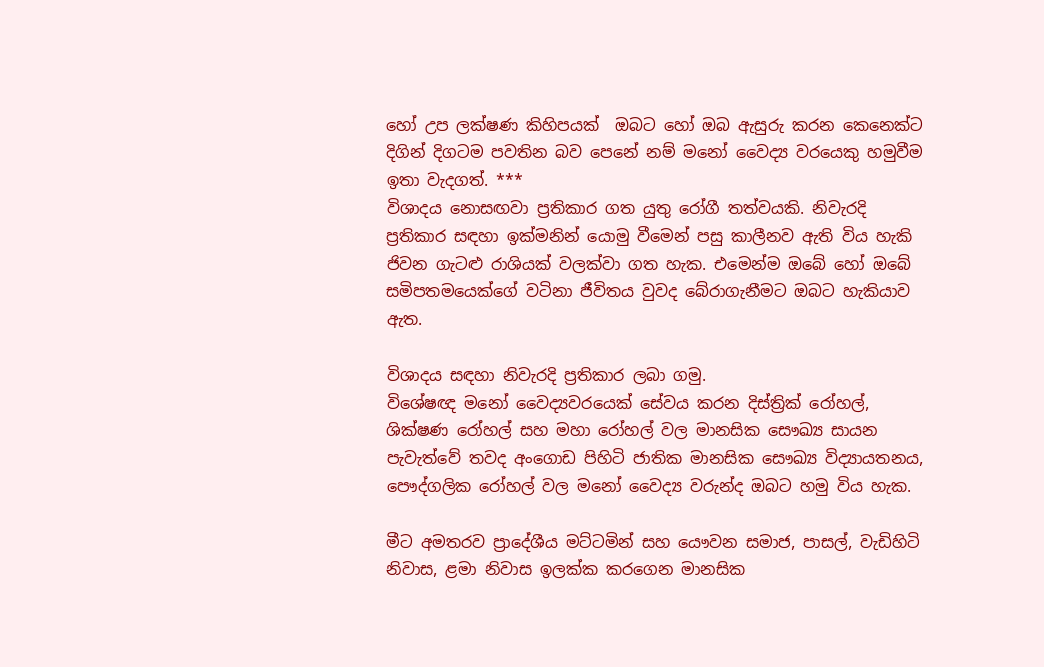හෝ උප ලක්ෂණ කිහිපයක්  ඔබට හෝ ඔබ ඇසුරු කරන කෙනෙක්ට දිගින් දිගටම පවතින බව පෙනේ නම් මනෝ වෛද්‍ය වරයෙකු හමුවීම ඉතා වැදගත්. ***
විශාදය නොසඟවා ප්‍රතිකාර ගත යුතු රෝගී තත්වයකි. නිවැරදි ප්‍රතිකාර සඳහා ඉක්මනින් යොමු වීමෙන් පසු කාලීනව ඇති විය හැකි ජිවන ගැටළු රාශියක් වලක්වා ගත හැක. එමෙන්ම ඔබේ හෝ ඔබේ සමිපතමයෙක්ගේ වටිනා ජීවිතය වුවද බේරාගැනීමට ඔබට හැකියාව ඇත.

විශාදය සඳහා නිවැරදි ප්‍රතිකාර ලබා ගමු.
විශේෂඥ මනෝ වෛද්‍යවරයෙක් සේවය කරන දිස්ත්‍රික් රෝහල්, ශික්ෂණ රෝහල් සහ මහා රෝහල් වල මානසික සෞඛ්‍ය සායන පැවැත්වේ තවද අංගොඩ පිහිටි ජාතික මානසික සෞඛ්‍ය විද්‍යායතනය, පෞද්ගලික රෝහල් වල මනෝ වෛද්‍ය වරුන්ද ඔබට හමු විය හැක.

මීට අමතරව ප්‍රාදේශීය මට්ටමින් සහ යෞවන සමාජ, පාසල්, වැඩිහිටි නිවාස, ළමා නිවාස ඉලක්ක කරගෙන මානසික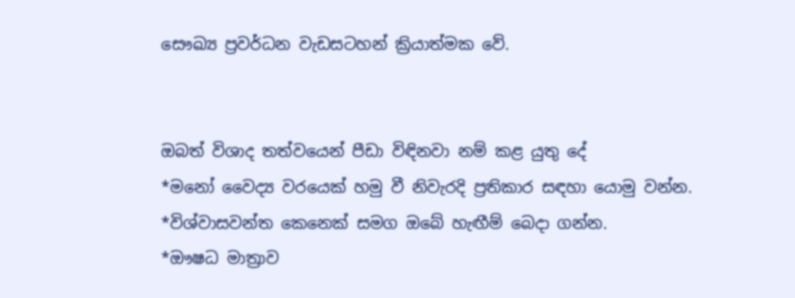සෞඛ්‍ය ප්‍රවර්ධන වැඩසටහන් ක්‍රියාත්මක වේ.


ඔබත් විශාද තත්වයෙන් පීඩා විඳිනවා නම් කළ යුතු දේ
*මනෝ වෛද්‍ය වරයෙක් හමු වී නිවැරදි ප්‍රතිකාර සඳහා යොමු වන්න.
*විශ්වාසවන්ත කෙනෙක් සමග ඔබේ හැඟීම් බෙදා ගන්න.
*ඖෂධ මාත්‍රාව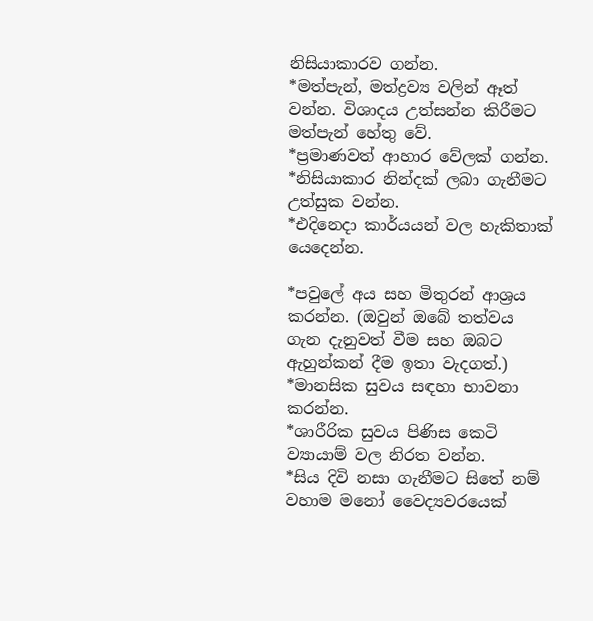නිසියාකාරව ගන්න.
*මත්පැන්, මත්ද්‍රව්‍ය වලින් ඈත් වන්න. විශාදය උත්සන්න කිරීමට මත්පැන් හේතු වේ.
*ප්‍රමාණවත් ආහාර වේලක් ගන්න.
*නිසියාකාර නින්දක් ලබා ගැනීමට උත්සුක වන්න.
*එදිනෙදා කාර්යයන් වල හැකිතාක් යෙදෙන්න.

*පවුලේ අය සහ මිතුරන් ආශ්‍රය කරන්න. (ඔවුන් ඔබේ තත්වය ගැන දැනුවත් වීම සහ ඔබට ඇහුන්කන් දීම ඉතා වැදගත්.)
*මානසික සුවය සඳහා භාවනා කරන්න.
*ශාරීරික සුවය පිණිස කෙටි ව්‍යායාම් වල නිරත වන්න.
*සිය දිවි නසා ගැනීමට සිතේ නම් වහාම මනෝ වෛද්‍යවරයෙක්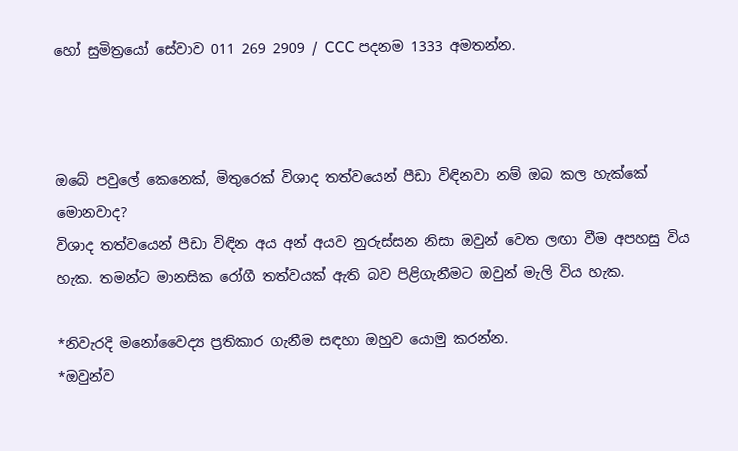හෝ සුමිත්‍රයෝ සේවාව 011 269 2909 / CCC පදනම 1333 අමතන්න.



ඔබේ පවුලේ කෙනෙක්, මිතුරෙක් විශාද තත්වයෙන් පීඩා විඳිනවා නම් ඔබ කල හැක්කේ මොනවාද?
විශාද තත්වයෙන් පීඩා විඳින අය අන් අයව නුරුස්සන නිසා ඔවුන් වෙත ලඟා වීම අපහසු විය හැක. තමන්ට මානසික රෝගී තත්වයක් ඇති බව පිළිගැනීමට ඔවුන් මැලි විය හැක.

*නිවැරදි මනෝවෛද්‍ය ප්‍රතිකාර ගැනීම සඳහා ඔහුව යොමු කරන්න.
*ඔවුන්ව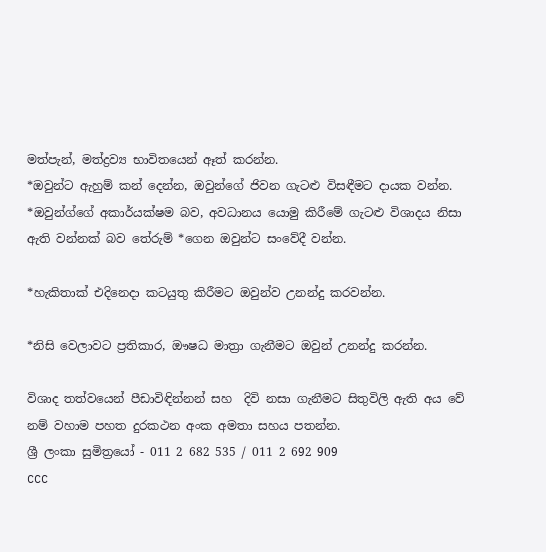මත්පැන්, මත්ද්‍රව්‍ය භාවිතයෙන් ඈත් කරන්න.
*ඔවුන්ට ඇහුම් කන් දෙන්න, ඔවුන්ගේ ජිවන ගැටළු විසඳීමට දායක වන්න.
*ඔවුන්ග්ගේ අකාර්යක්ෂම බව, අවධානය යොමු කිරීමේ ගැටළු විශාදය නිසා ඇති වන්නක් බව තේරුම් *ගෙන ඔවුන්ට සංවේදී වන්න.

*හැකිතාක් එදිනෙදා කටයුතු කිරීමට ඔවුන්ව උනන්දු කරවන්න.

*නිසි වෙලාවට ප්‍රතිකාර, ඖෂධ මාත්‍රා ගැනීමට ඔවුන් උනන්දු කරන්න.

විශාද තත්වයෙන් පීඩාවිඳින්නන් සහ  දිවි නසා ගැනීමට සිතුවිලි ඇති අය වේ නම් වහාම පහත දුරකථන අංක අමතා සහය පතන්න.
ශ්‍රී ලංකා සුමිත්‍රයෝ - 011 2 682 535 / 011 2 692 909
CCC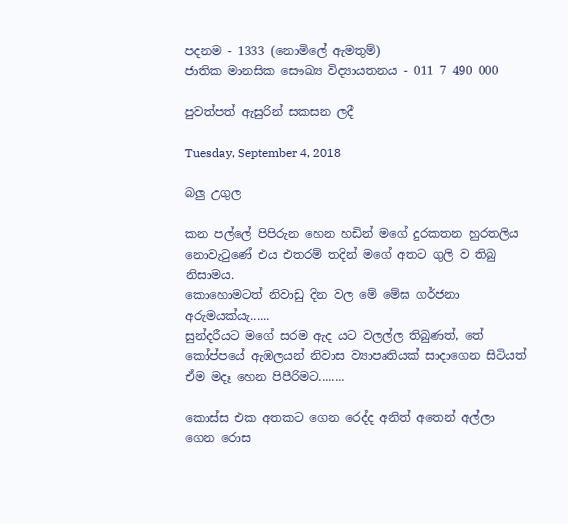පදනම - 1333 (නොමිලේ ඇමතුම්)
ජාතික මානසික සෞඛ්‍ය විද්‍යායතනය - 011 7 490 000

පුවත්පත් ඇසුරින් සකසන ලදී

Tuesday, September 4, 2018

බලු උගුල

කන පල්ලේ පිපිරුන හෙන හඩින් මගේ දුරකතන හුරතලිය නොවැටුණේ එය එතරම් තදින් මගේ අතට ගුලි ව තිබු නිසාමය.
කොහොමටත් නිවාඩු දින වල මේ මේඝ ගර්ජනා අරුමයක්යැ......
සුන්දරීයට මගේ සරම ඇද යට වලල්ල තිබුණත්, තේ කෝප්පයේ ඇඹලයන් නිවාස ව්‍යාපෘතියක් සාදාගෙන සිටියත් ඒම මදෑ හෙන පිපීරිමට........

කොස්ස එක අතකට ගෙන රෙද්ද අනිත් අතෙන් අල්ලා ගෙන රොස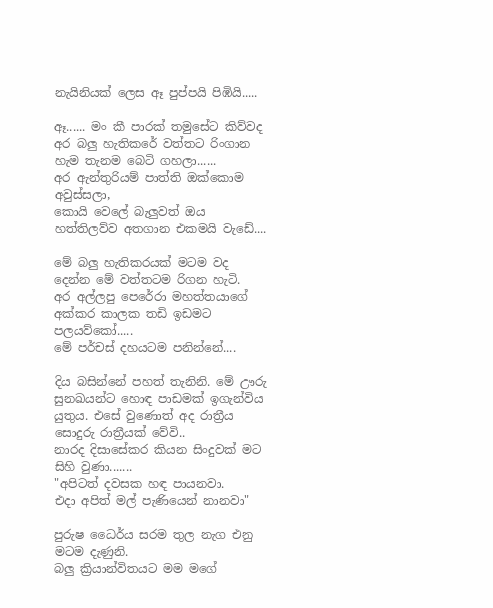නැයිනියක් ලෙස ඈ පුප්පයි පිඹියි.....

ඈ...... මං කී පාරක් තමුසේට කිව්වද අර බලු හැතිකරේ වත්තට රිංගාන හැම තැනම බෙටි ගහලා......
අර ඇන්තුරියම් පාත්ති ඔක්කොම අවුස්සලා,
කොයි වෙලේ බැලුවත් ඔය හත්තිලව්ව අතගාන එකමයි වැඩේ....

මේ බලු හැතිකරයක් මටම වද දෙන්න මේ වත්තටම රිගන හැටි.
අර අල්ලපු පෙරේරා මහත්තයාගේ අක්කර කාලක තඩි ඉඩමට පලයව්කෝ.....
මේ පර්චස් දහයටම පනින්නේ....

දිය බසින්නේ පහත් තැනිනි. මේ ඌරු සුනඛයන්ට හොඳ පාඩමක් ඉගැන්විය යුතුය. එසේ වුණොත් අද රාත්‍රීය සොදුරු රාත්‍රීයක් වේවි..
නාරද දිසාසේකර කියන සිංදුවක් මට සිහි වුණා.......
"අපිටත් දවසක හඳ පායනවා.
එදා අපිත් මල් පැණියෙන් නානවා"

පුරුෂ ධෛර්ය සරම තුල නැග එනු මටම දැණුනි.
බලු ක්‍රියාන්විතයට මම මගේ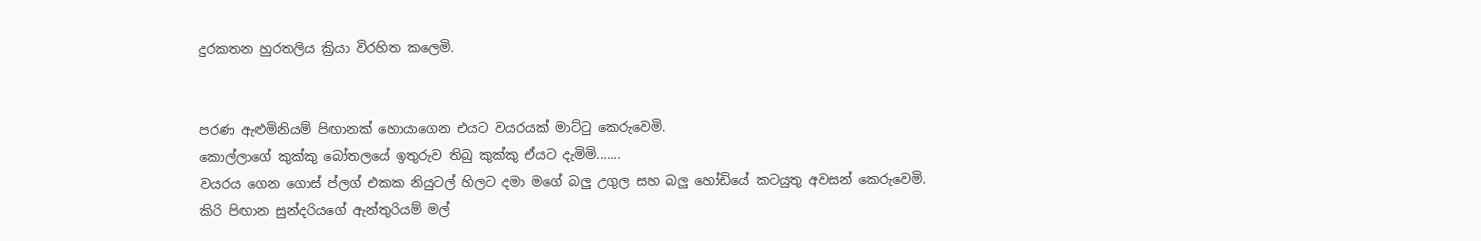දුරකතන හුරතලිය ක්‍රියා විරහිත කලෙමි.


පරණ ඇළුමිනියම් පිඟානක් හොයාගෙන එයට වයරයක් මාට්ටු කෙරුවෙමි.
කොල්ලාගේ කුක්කු බෝතලයේ ඉතුරුව තිබු කුක්කු ඒයට දැමිමි.......
වයරය ගෙන ගොස් ප්ලග් එකක නියුටල් හිලට දමා මගේ බලු උගුල සහ බලු හෝඩියේ කටයුතු අවසන් කෙරුවෙමි.
කිරි පිඟාන සුන්දරියගේ ඇන්තුරියම් මල්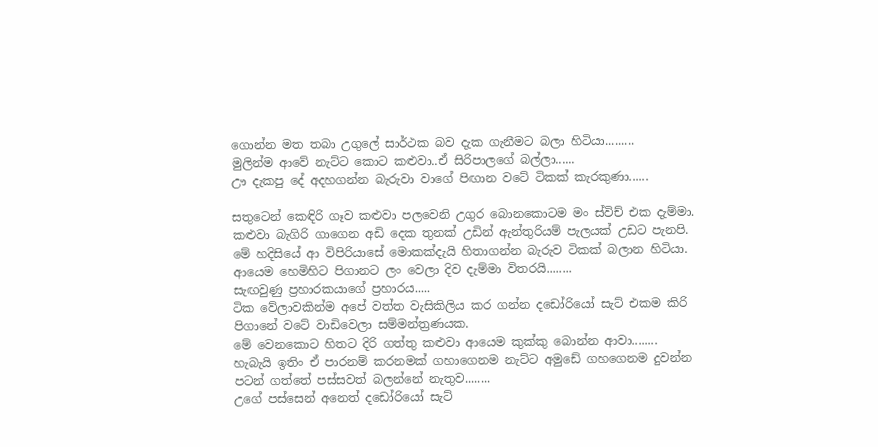ගොන්න මත තබා උගුලේ සාර්ථක බව දැක ගැනීමට බලා හිටියා.........
මුලින්ම ආවේ නැට්ට කොට කළුවා..ඒ සිරිපාලගේ බල්ලා......
ඌ දැකපු දේ අදහගන්න බැරුවා වාගේ පිඟාන වටේ ටිකක් කැරකුණා......

සතුටෙන් කෙඳිරි ගෑව කළුවා පලවෙනි උගුර බොනකොටම මං ස්විච් එක දැම්මා.
කළුවා බැගිරි ගාගෙන අඩි දෙක තුනක් උඩින් ඇන්තුරියම් පැලයක් උඩට පැනපි.
මේ හදිසියේ ආ විපිරියාසේ මොකක්දැයි හිතාගන්න බැරුව ටිකක් බලාන හිටියා.
ආයෙම හෙමිහිට පිගානට ලං වෙලා දිව දැම්මා විතරයි........
සැඟවුණු ප්‍රහාරකයාගේ ප්‍රහාරය.....
ටික වේලාවකින්ම අපේ වත්ත වැසිකිලිය කර ගන්න දඩෝරියෝ සැට් එකම කිරි පිගානේ වටේ වාඩිවෙලා සම්මන්ත්‍රණයක.
මේ වෙනකොට හිතට දිරි ගත්තු කළුවා ආයෙම කුක්කු බොන්න ආවා........
හැබැයි ඉතිං ඒ පාරනම් කරනමක් ගහාගෙනම නැට්ට අමුඩේ ගහගෙනම දුවන්න පටන් ගත්තේ පස්සවත් බලන්නේ නැතුව........
උගේ පස්සෙන් අනෙත් දඩෝරියෝ සැට්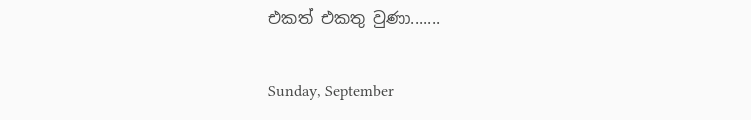එකත් එකතු වුණා.......

Sunday, September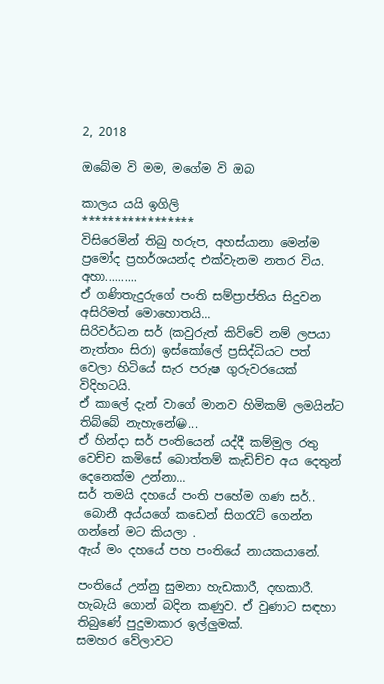2, 2018

ඔබේම වි මම, මගේම වි ඔබ

කාලය යයි ඉගිලි
*****************
විසිරෙමින් තිබු හරුප, අහස්යානා මෙන්ම ප්‍රමෝද ප්‍රහර්ශයන්ද එක්වැනම නතර විය.
අහා..........
ඒ ගණිතැදුරුගේ පංති සම්ප්‍රාප්තිය සිදුවන අසිරිමත් මොහොතයි...
සිරිවර්ධන සර් (කවුරුත් කිව්වේ නම් ලපයා නැත්තං සිරා) ඉස්කෝලේ ප්‍රසිද්ධියට පත් වෙලා හිටියේ සැර පරුෂ ගුරුවරයෙක් විදිහටයි.
ඒ කාලේ දැන් වාගේ මානව හිමිකම් ලමයින්ට තිබ්බේ නැහැනේ😀...
ඒ හින්දා සර් පංතියෙන් යද්දී කම්මුල රතු වෙච්ච කමිසේ බොත්තම් කැඩිච්ච අය දෙතුන් දෙනෙක්ම උන්නා...
සර් තමයි දහයේ පංති පහේම ගණ සර්..
 බොනී අය්යගේ කඩෙන් සිගරැට් ගෙන්න ගන්නේ මට කියලා .
ඇය් මං දහයේ පහ පංතියේ නායකයානේ.

පංතියේ උන්නු සුමනා හැඩකාරී, දඟකාරී.
හැබැයි ගොන් බදින කණුව. ඒ වුණාට සඳහා තිබුණේ පුදුමාකාර ඉල්ලුමක්.
සමහර වේලාවට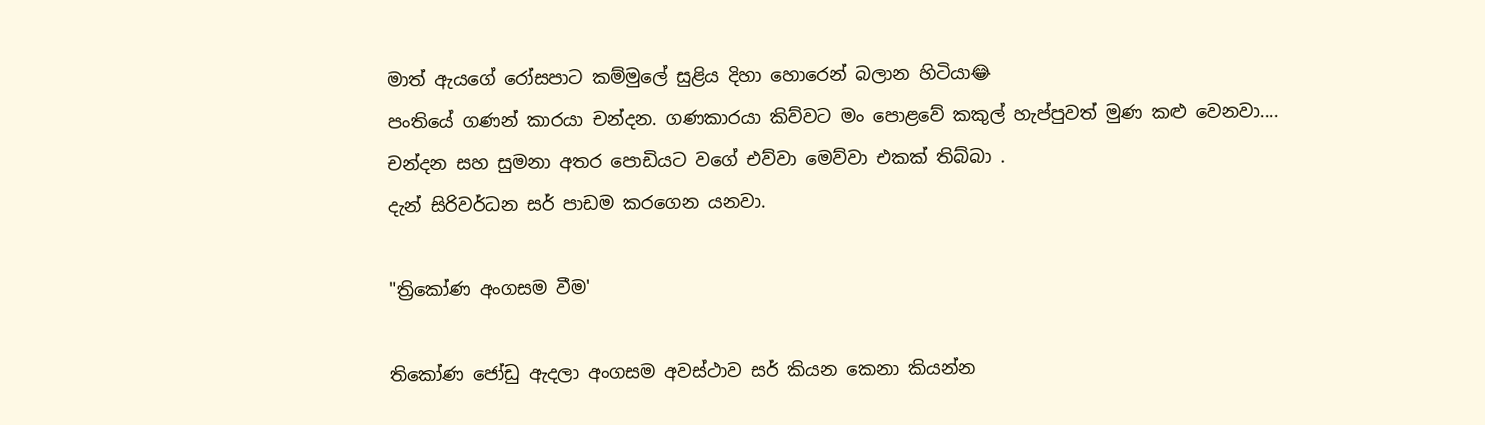මාත් ඇයගේ රෝසපාට කම්මුලේ සුළිය දිහා හොරෙන් බලාන හිටියා😂
පංතියේ ගණන් කාරයා චන්දන. ගණකාරයා කිව්වට මං පොළවේ කකුල් හැප්පුවත් මුණ කළු වෙනවා....
චන්දන සහ සුමනා අතර පොඩියට වගේ එව්වා මෙව්වා එකක් තිබ්බා .
දැන් සිරිවර්ධන සර් පාඩම කරගෙන යනවා.

"ත්‍රිකෝණ අංගසම වීම'

තිකෝණ ජෝඩු ඇදලා අංගසම අවස්ථාව සර් කියන කෙනා කියන්න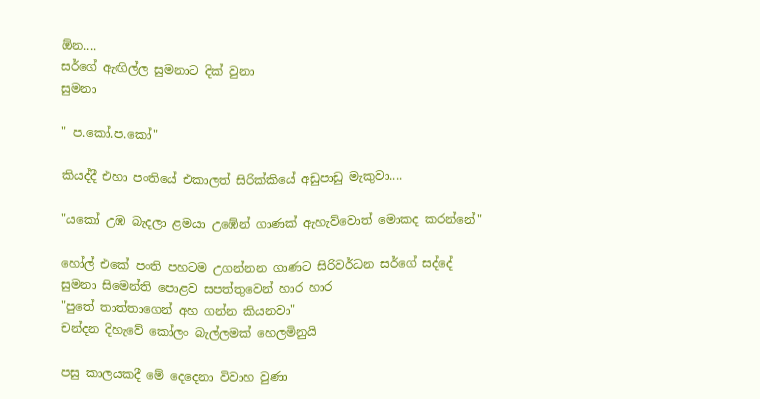ඕන....
සර්ගේ ඇඟිල්ල සුමනාට දික් වුනා
සුමනා

" ප.කෝ.ප.කෝ"

කියද්දී එහා පංතියේ එකාලත් සිරික්කියේ අඩුපාඩු මැකුවා....

"යකෝ උඹ බැදලා ළමයා උඹේන් ගාණක් ඇහැව්වොත් මොකද කරන්නේ"

හෝල් එකේ පංති පහටම උගන්නන ගාණට සිරිවර්ධන සර්ගේ සද්දේ
සුමනා සිමෙන්ති පොළව සපත්තුවෙන් හාර හාර
"පුතේ තාත්තාගෙන් අහ ගන්න කියනවා"
චන්දන දිහැවේ කෝලං බැල්ලමක් හෙලමිනුයි

පසු කාලයකදී මේ දෙදෙනා විවාහ වුණා